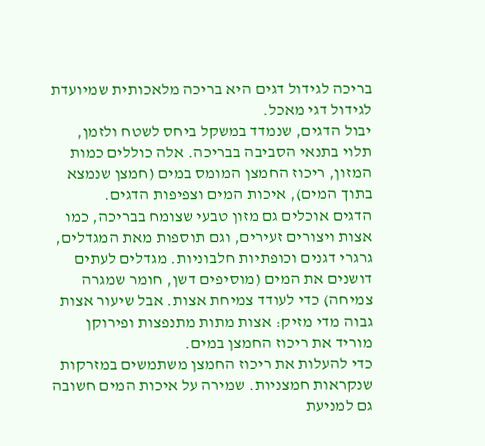בריכה לגידול דגים היא בריכה מלאכותית שמיועדת לגידול דגי מאכל.
יבול הדגים, שנמדד במשקל ביחס לשטח ולזמן, תלוי בתנאי הסביבה בבריכה. אלה כוללים כמות המזון, ריכוז החמצן המומס במים (חמצן שנמצא בתוך המים), איכות המים וצפיפות הדגים.
הדגים אוכלים גם מזון טבעי שצומח בבריכה, כמו אצות ויצורים זעירים, וגם תוספות מאת המגדלים, גרגרי דגנים וכופתיות חלבוניות. מגדלים לעתים דושנים את המים (מוסיפים דשן, חומר שמגרה צמיחה) כדי לעודד צמיחת אצות. אבל שיעור אצות גבוה מדי מזיק: אצות מתות מתנפצות ופירוקן מוריד את ריכוז החמצן במים.
כדי להעלות את ריכוז החמצן משתמשים במזרקות שנקראות חמצניות. שמירה על איכות המים חשובה גם למניעת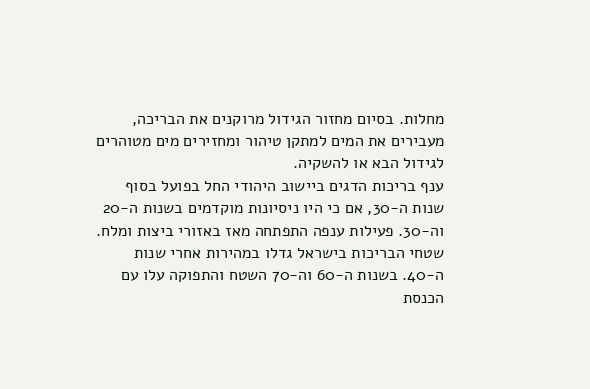מחלות. בסיום מחזור הגידול מרוקנים את הבריכה, מעבירים את המים למתקן טיהור ומחזירים מים מטוהרים לגידול הבא או להשקיה.
ענף בריכות הדגים ביישוב היהודי החל בפועל בסוף שנות ה-30, אם כי היו ניסיונות מוקדמים בשנות ה-20 וה-30. פעילות ענפה התפתחה מאז באזורי ביצות ומלח.
שטחי הבריכות בישראל גדלו במהירות אחרי שנות ה-40. בשנות ה-60 וה-70 השטח והתפוקה עלו עם הכנסת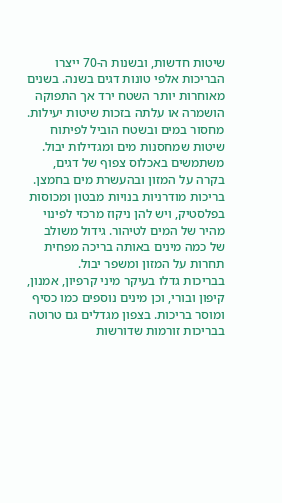שיטות חדשות, ובשנות ה-70 ייצרו הבריכות אלפי טונות דגים בשנה. בשנים מאוחרות יותר השטח ירד אך התפוקה הושמרה או עלתה בזכות שיטות יעילות.
מחסור במים ובשטח הוביל לפיתוח שיטות שמחסנות מים ומגדילות יבול. משתמשים באכלוס צפוף של דגים, בקרה על המזון ובהעשרת מים בחמצן. בריכות מודרניות בנויות מבטון ומכוסות בפלסטיק, ויש להן ניקוז מרכזי לפינוי מהיר של המים לטיהור. גידול משולב של כמה מינים באותה בריכה מפחית תחרות על המזון ומשפר יבול.
בבריכות גדלו בעיקר מיני קרפיון, אמנון, קיפון ובורי, וכן מינים נוספים כמו כסיף ומוסר בריכות. בצפון מגדלים גם טרוטה בבריכות זורמות שדורשות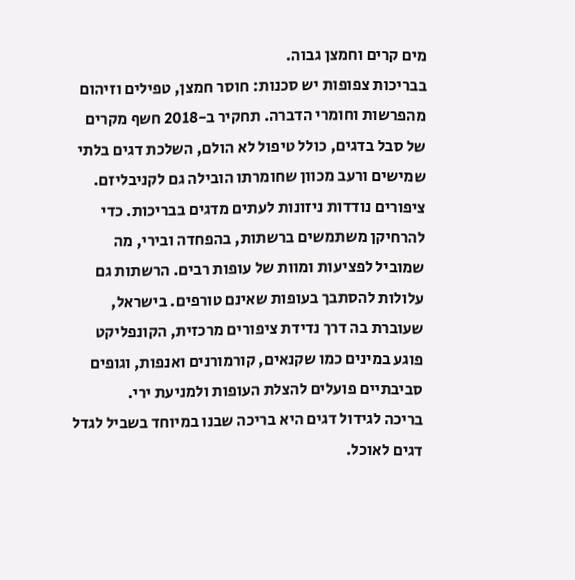מים קרים וחמצן גבוה.
בבריכות צפופות יש סכנות: חוסר חמצן, טפילים וזיהום מהפרשות וחומרי הדברה. תחקיר ב-2018 חשף מקרים של סבל בדגים, כולל טיפול לא הולם, השלכת דגים בלתי שמישים ורעב מכוון שחומרתו הובילה גם לקניבליזם.
ציפורים נודדות ניזונות לעתים מדגים בבריכות. כדי להרחיקן משתמשים ברשתות, בהפחדה ובירי, מה שמוביל לפציעות ומוות של עופות רבים. הרשתות גם עלולות להסתבך בעופות שאינם טורפים. בישראל, שעוברת בה דרך נדידת ציפורים מרכזית, הקונפליקט פוגע במינים כמו שקנאים, קורמורנים ואנפות, וגופים סביבתיים פועלים להצלת העופות ולמניעת ירי.
בריכה לגידול דגים היא בריכה שבנו במיוחד בשביל לגדל דגים לאוכל.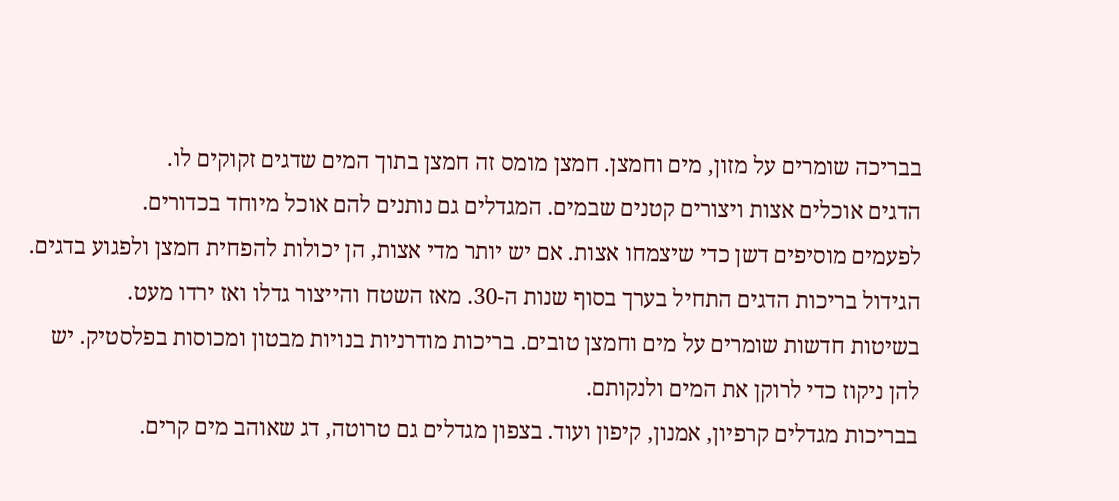בבריכה שומרים על מזון, מים וחמצן. חמצן מומס זה חמצן בתוך המים שדגים זקוקים לו.
הדגים אוכלים אצות ויצורים קטנים שבמים. המגדלים גם נותנים להם אוכל מיוחד בכדורים.
לפעמים מוסיפים דשן כדי שיצמחו אצות. אם יש יותר מדי אצות, הן יכולות להפחית חמצן ולפגוע בדגים.
הגידול בריכות הדגים התחיל בערך בסוף שנות ה-30. מאז השטח והייצור גדלו ואז ירדו מעט.
בשיטות חדשות שומרים על מים וחמצן טובים. בריכות מודרניות בנויות מבטון ומכוסות בפלסטיק. יש להן ניקוז כדי לרוקן את המים ולנקותם.
בבריכות מגדלים קרפיון, אמנון, קיפון ועוד. בצפון מגדלים גם טרוטה, דג שאוהב מים קרים.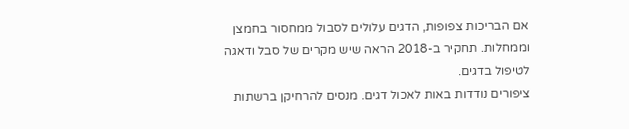אם הבריכות צפופות, הדגים עלולים לסבול ממחסור בחמצן וממחלות. תחקיר ב-2018 הראה שיש מקרים של סבל ודאגה לטיפול בדגים.
ציפורים נודדות באות לאכול דגים. מנסים להרחיקן ברשתות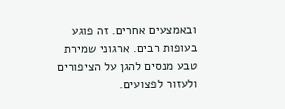ובאמצעים אחרים. זה פוגע בעופות רבים. ארגוני שמירת טבע מנסים להגן על הציפורים ולעזור לפצועים.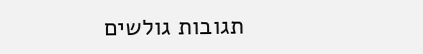תגובות גולשים